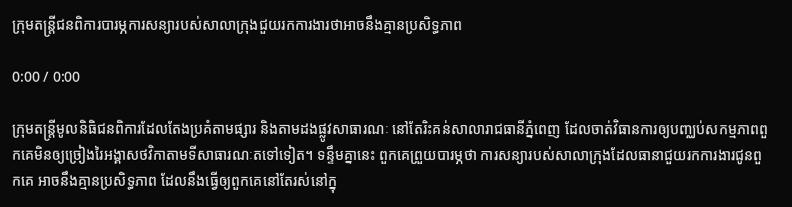ក្រុមតន្ត្រីជនពិការបារម្ភការសន្យារបស់សាលាក្រុងជួយរកការងារថាអាចនឹងគ្មានប្រសិទ្ធភាព

0:00 / 0:00

ក្រុមតន្ត្រីមូលនិធិជនពិការដែលតែងប្រគំតាមផ្សារ និងតាមដងផ្លូវសាធារណៈ នៅតែរិះគន់សាលារាជធានីភ្នំពេញ ដែលចាត់វិធានការឲ្យបញ្ឈប់សកម្មភាពពួកគេមិនឲ្យច្រៀងរៃអង្គាសថវិកាតាមទីសាធារណៈតទៅទៀត។ ទន្ទឹមគ្នានេះ ពួកគេព្រួយបារម្ភថា ការសន្យារបស់សាលាក្រុងដែលធានាជួយរកការងារជូនពួកគេ អាចនឹងគ្មានប្រសិទ្ធភាព ដែលនឹងធ្វើឲ្យពួកគេនៅតែរស់នៅក្នុ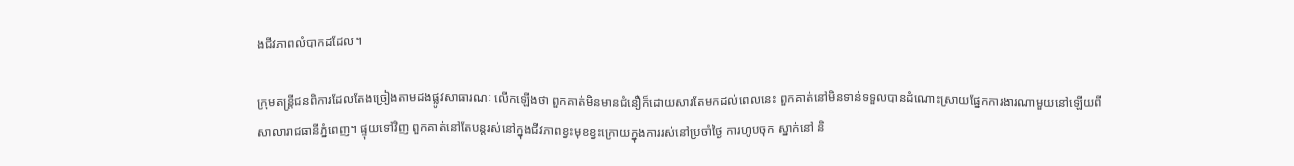ងជីវភាពលំបាកដដែល។

ក្រុមតន្ត្រីជនពិការដែលតែងច្រៀងតាមដងផ្លូវសាធារណៈ លើកឡើងថា ពួកគាត់មិនមានជំនឿក៏ដោយសារតែមកដល់ពេលនេះ ពួកគាត់នៅមិនទាន់ទទួលបានដំណោះស្រាយផ្នែកការងារណាមួយនៅឡើយពីសាលារាជធានីភ្នំពេញ។ ផ្ទុយទៅវិញ ពួកគាត់នៅតែបន្តរស់នៅក្នុងជីវភាពខ្វះមុខខ្វះក្រោយក្នុងការរស់នៅប្រចាំថ្ងៃ ការហូបចុក ស្នាក់នៅ និ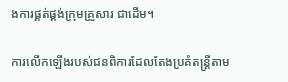ងការផ្គត់ផ្គង់ក្រុមគ្រួសារ ជាដើម។

ការលើកឡើងរបស់ជនពិការដែលតែងប្រគំតន្ត្រីតាម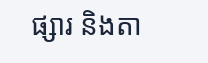ផ្សារ និងតា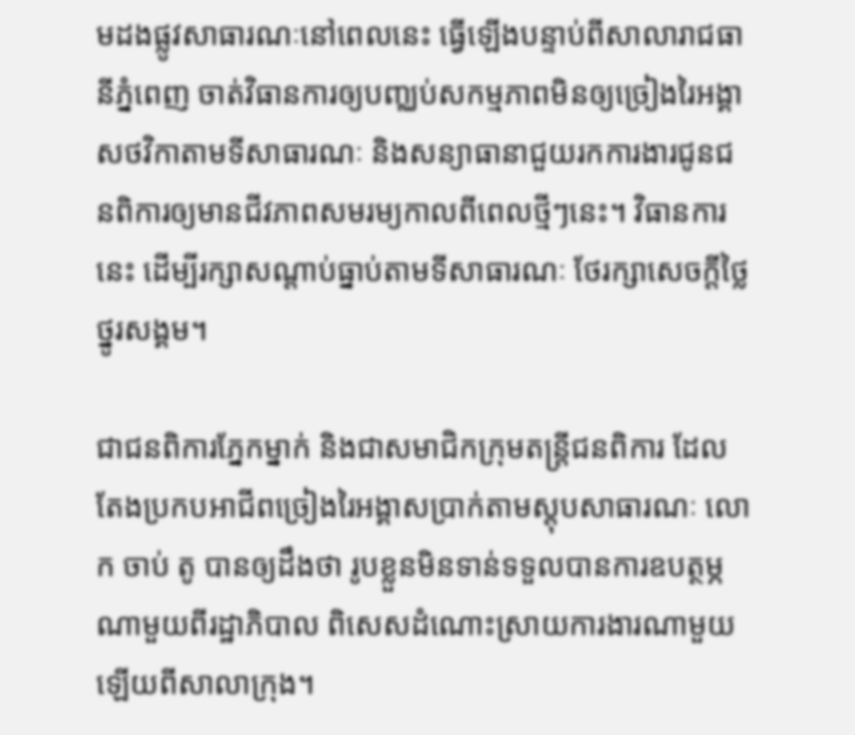មដងផ្លូវសាធារណៈនៅពេលនេះ ធ្វើឡើងបន្ទាប់ពីសាលារាជធានីភ្នំពេញ ចាត់វិធានការឲ្យបញ្ឈប់សកម្មភាពមិនឲ្យច្រៀងរៃអង្គាសថវិកាតាមទីសាធារណៈ និងសន្យាធានាជួយរកការងារជូនជនពិការឲ្យមានជីវភាពសមរម្យកាលពីពេលថ្មីៗនេះ។ វិធានការនេះ ដើម្បីរក្សាសណ្ដាប់ធ្នាប់តាមទីសាធារណៈ ថែរក្សាសេចក្តីថ្លៃថ្នូរសង្គម។

ជាជនពិការភ្នែកម្នាក់ និងជាសមាជិកក្រុមតន្ត្រីជនពិការ ដែលតែងប្រកបអាជីពច្រៀងរៃអង្គាសប្រាក់តាមស្តុបសាធារណៈ លោក ចាប់ តូ បានឲ្យដឹងថា រូបខ្លួនមិនទាន់ទទួលបានការឧបត្ថម្ភណាមួយពីរដ្ឋាភិបាល ពិសេសដំណោះស្រាយការងារណាមួយឡើយពីសាលាក្រុង។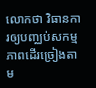លោកថា វិធានការឲ្យបញ្ឈប់សកម្មភាពដើរច្រៀងតាម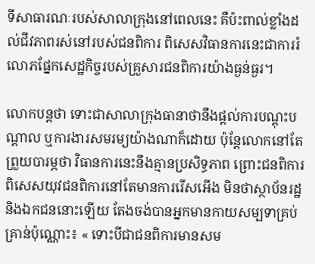ទីសាធារណៈរបស់សាលាក្រុងនៅពេលនេះ គឺប៉ះពាល់ខ្លាំងដល់ជីវភាពរស់នៅរបស់ជនពិការ ពិសេសវិធានការនេះជាការរំលោភផ្នែកសេដ្ឋកិច្ចរបស់គ្រួសារជនពិការយ៉ាងធ្ងន់ធ្ងរ។

លោកបន្តថា ទោះជាសាលាក្រុងធានាថានឹងផ្តល់ការបណ្តុះបណ្តាល ឬការងារសមរម្យយ៉ាងណាក៏ដោយ ប៉ុន្តែលោកនៅតែព្រួយបារម្ភថា វិធានការនេះនឹងគ្មានប្រសិទ្ធភាព ព្រោះជនពិការ ពិសេសយុវជនពិការនៅតែមានការរើសអើង មិនថាស្ថាប័នរដ្ឋ និងឯកជននោះឡើយ តែងចង់បានអ្នកមានកាយសម្បទាគ្រប់គ្រាន់ប៉ុណ្ណោះ៖ « ទោះបីជាជនពិការមានសម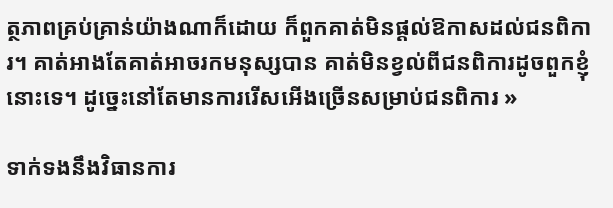ត្ថភាពគ្រប់គ្រាន់យ៉ាងណាក៏ដោយ ក៏ពួកគាត់មិនផ្ដល់ឱកាសដល់ជនពិការ។ គាត់អាងតែគាត់អាចរកមនុស្សបាន គាត់មិនខ្វល់ពីជនពិការដូចពួកខ្ញុំនោះទេ។ ដូច្នេះនៅតែមានការរើសអើងច្រើនសម្រាប់ជនពិការ »

ទាក់ទងនឹងវិធានការ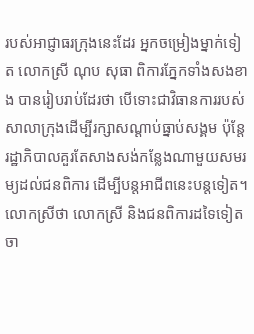របស់អាជ្ញាធរក្រុងនេះដែរ អ្នកចម្រៀងម្នាក់ទៀត លោកស្រី ណុប សុធា ពិការភ្នែកទាំងសងខាង បានរៀបរាប់ដែរថា បើទោះជាវិធានការរបស់សាលាក្រុងដើម្បីរក្សាសណ្ដាប់ធ្នាប់សង្គម ប៉ុន្តែរដ្ឋាភិបាលគួរតែសាងសង់កន្លែងណាមួយសមរម្យដល់ជនពិការ ដើម្បីបន្តអាជីពនេះបន្តទៀត។ លោកស្រីថា លោកស្រី និងជនពិការដទៃទៀត ចា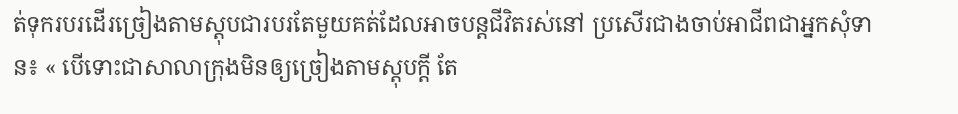ត់ទុករបរដើរច្រៀងតាមស្តុបជារបរតែមួយគត់ដែលអាចបន្តជីវិតរស់នៅ ប្រសើរជាងចាប់អាជីពជាអ្នកសុំទាន៖ « បើទោះជាសាលាក្រុងមិនឲ្យច្រៀងតាមស្តុបក្តី តែ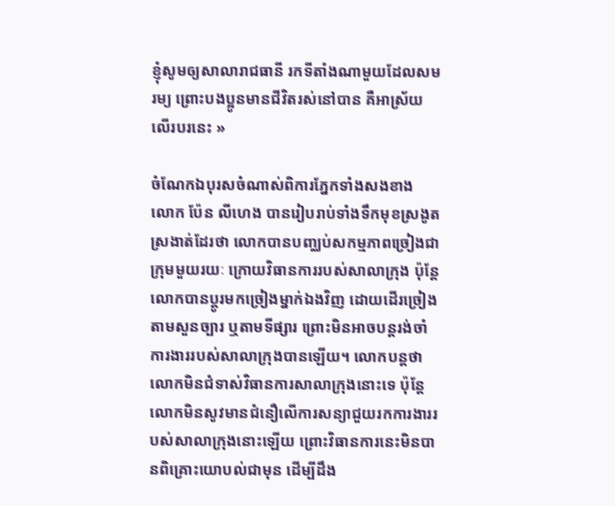ខ្ញុំសូមឲ្យសាលារាជធានី រកទីតាំងណាមួយដែលសមរម្យ ព្រោះបងប្អូនមានជីវិតរស់នៅបាន គឺអាស្រ័យលើរបរនេះ »

ចំណែកឯបុរសចំណាស់ពិការភ្នែកទាំងសងខាង លោក ប៉ែន លីហេង បានរៀបរាប់ទាំងទឹកមុខស្រងូតស្រងាត់ដែរថា លោកបានបញ្ឈប់សកម្មភាពច្រៀងជាក្រុមមួយរយៈ ក្រោយវិធានការរបស់សាលាក្រុង ប៉ុន្តែលោកបានប្ដូរមកច្រៀងម្នាក់ឯងវិញ ដោយដើរច្រៀងតាមសួនច្បារ ឬតាមទីផ្សារ ព្រោះមិនអាចបន្តរង់ចាំការងាររបស់សាលាក្រុងបានឡើយ។ លោកបន្តថា លោកមិនជំទាស់វិធានការសាលាក្រុងនោះទេ ប៉ុន្តែលោកមិនសូវមានជំនឿលើការសន្យាជួយរកការងាររបស់សាលាក្រុងនោះឡើយ ព្រោះវិធានការនេះមិនបានពិគ្រោះយោបល់ជាមុន ដើម្បីដឹង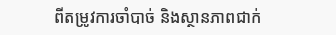ពីតម្រូវការចាំបាច់ និងស្ថានភាពជាក់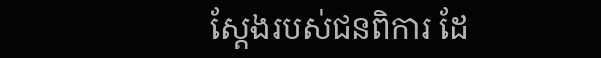ស្តែងរបស់ជនពិការ ដែ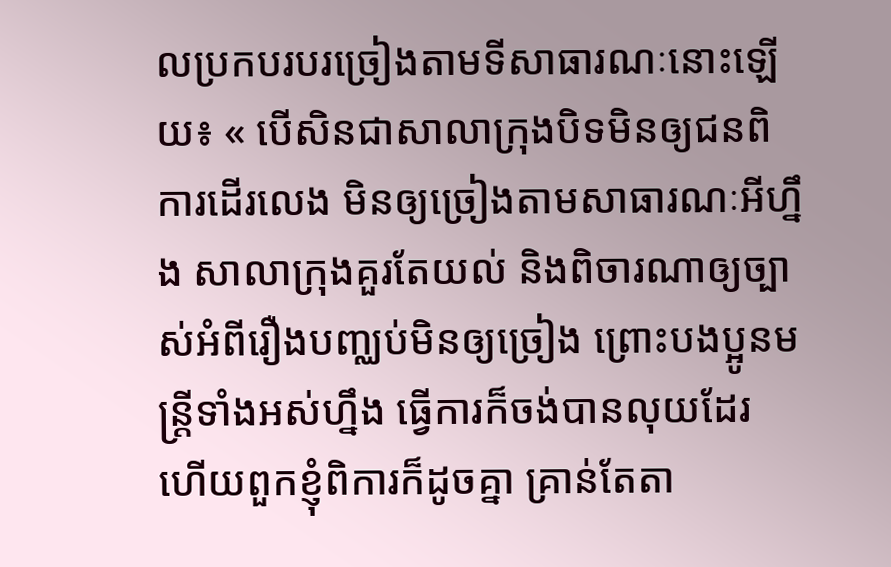លប្រកបរបរច្រៀងតាមទីសាធារណៈនោះឡើយ៖ « បើសិនជាសាលាក្រុងបិទមិនឲ្យជនពិការដើរលេង មិនឲ្យច្រៀងតាមសាធារណៈអីហ្នឹង សាលាក្រុងគួរតែយល់ និងពិចារណាឲ្យច្បាស់អំពីរឿងបញ្ឈប់មិនឲ្យច្រៀង ព្រោះបងប្អូនមន្ត្រីទាំងអស់ហ្នឹង ធ្វើការក៏ចង់បានលុយដែរ ហើយពួកខ្ញុំពិការក៏ដូចគ្នា គ្រាន់តែតា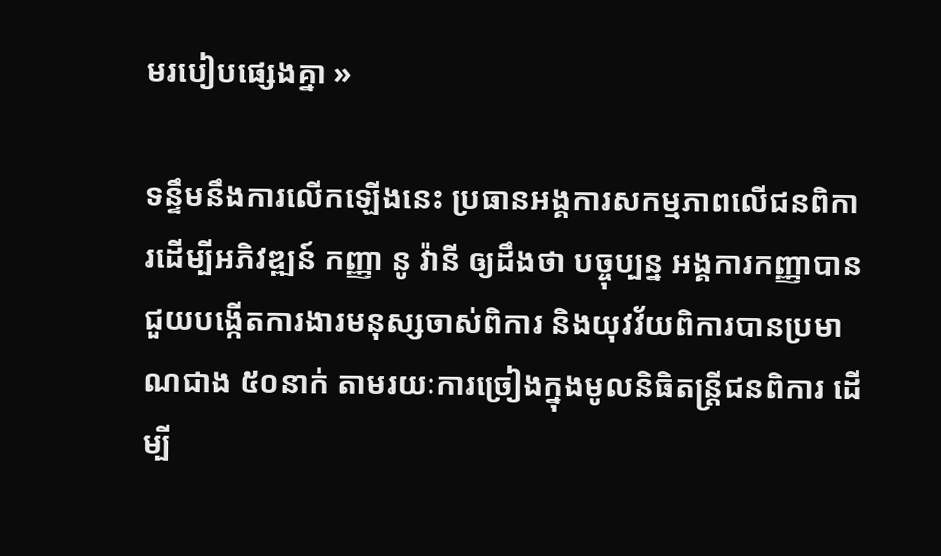មរបៀបផ្សេងគ្នា »

ទន្ទឹមនឹងការលើកឡើងនេះ ប្រធានអង្គការសកម្មភាពលើជនពិការដើម្បីអភិវឌ្ឍន៍ កញ្ញា នូ វ៉ានី ឲ្យដឹងថា បច្ចុប្បន្ន អង្គការកញ្ញាបានជួយបង្កើតការងារមនុស្សចាស់ពិការ និងយុវវ័យពិការបានប្រមាណជាង ៥០នាក់ តាមរយៈការច្រៀងក្នុងមូលនិធិតន្ត្រីជនពិការ ដើម្បី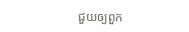ជួយឲ្យពួក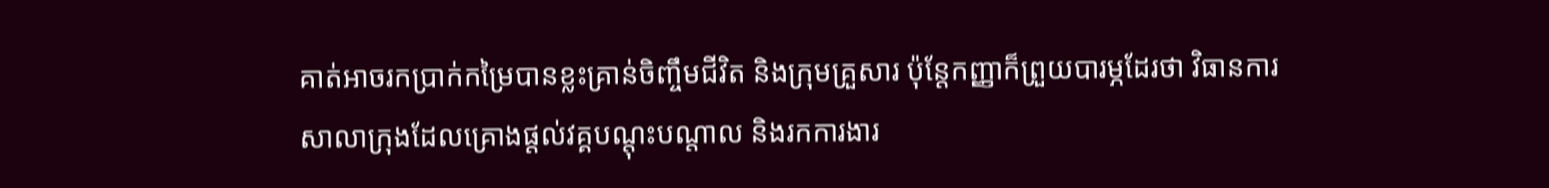គាត់អាចរកប្រាក់កម្រៃបានខ្លះគ្រាន់ចិញ្ចឹមជីវិត និងក្រុមគ្រួសារ ប៉ុន្តែកញ្ញាក៏ព្រួយបារម្ភដែរថា វិធានការសាលាក្រុងដែលគ្រោងផ្តល់វគ្គបណ្តុះបណ្តាល និងរកការងារ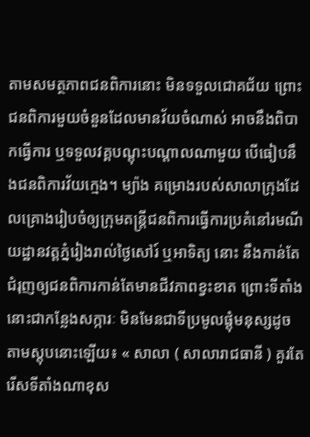តាមសមត្ថភាពជនពិការនោះ មិនទទួលជោគជ័យ ព្រោះជនពិការមួយចំនួនដែលមានវ័យចំណាស់ អាចនឹងពិបាកធ្វើការ ឬទទួលវគ្គបណ្តុះបណ្តាលណាមួយ បើធៀបនឹងជនពិការវ័យក្មេង។ ម្យ៉ាង គម្រោងរបស់សាលាក្រុងដែលគ្រោងរៀបចំឲ្យក្រុមតន្ត្រីជនពិការធ្វើការប្រគំនៅរមណីយដ្ឋានវត្តភ្នំរៀងរាល់ថ្ងៃសៅរ៍ ឬអាទិត្យ នោះ នឹងកាន់តែជំរុញឲ្យជនពិការកាន់តែមានជីវភាពខ្វះខាត ព្រោះទីតាំងនោះជាកន្លែងសក្ការៈ មិនមែនជាទីប្រមូលផ្តុំមនុស្សដូចតាមស្តុបនោះឡើយ៖ « សាលា ( សាលារាជធានី ) គួរតែរើសទីតាំងណាខុស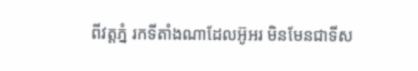ពីវត្តភ្នំ រកទីតាំងណាដែលអ៊ូអរ មិនមែនជាទីស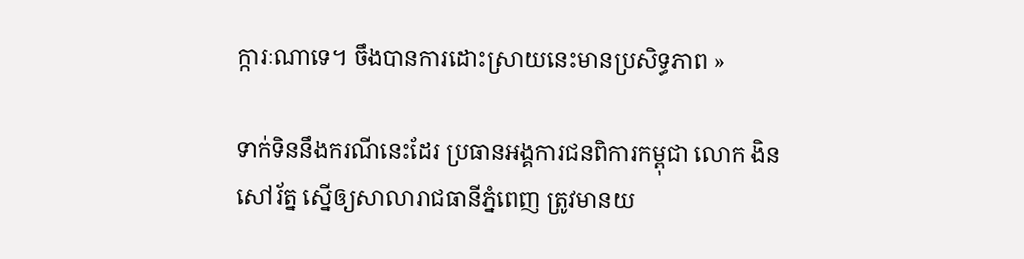ក្ការៈណាទេ។ ចឹងបានការដោះស្រាយនេះមានប្រសិទ្ធភាព »

ទាក់ទិននឹងករណីនេះដែរ ប្រធានអង្គការជនពិការកម្ពុជា លោក ងិន សៅរ័ត្ន ស្នើឲ្យសាលារាជធានីភ្នំពេញ ត្រូវមានយ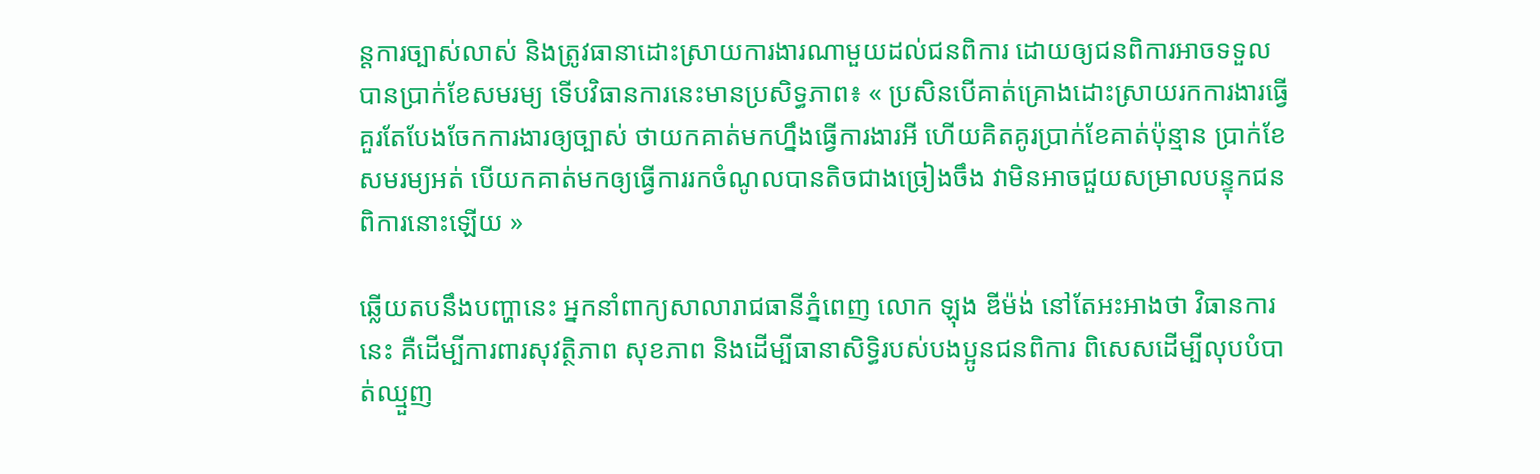ន្តការច្បាស់លាស់ និងត្រូវធានាដោះស្រាយការងារណាមួយដល់ជនពិការ ដោយឲ្យជនពិការអាចទទួលបានប្រាក់ខែសមរម្យ ទើបវិធានការនេះមានប្រសិទ្ធភាព៖ « ប្រសិនបើគាត់គ្រោងដោះស្រាយរកការងារធ្វើ គួរតែបែងចែកការងារឲ្យច្បាស់ ថាយកគាត់មកហ្នឹងធ្វើការងារអី ហើយគិតគូរប្រាក់ខែគាត់ប៉ុន្មាន ប្រាក់ខែសមរម្យអត់ បើយកគាត់មកឲ្យធ្វើការរកចំណូលបានតិចជាងច្រៀងចឹង វាមិនអាចជួយសម្រាលបន្ទុកជនពិការនោះឡើយ »

ឆ្លើយតបនឹងបញ្ហានេះ អ្នកនាំពាក្យសាលារាជធានីភ្នំពេញ លោក ឡុង ឌីម៉ង់ នៅតែអះអាងថា វិធានការនេះ គឺដើម្បីការពារសុវត្ថិភាព សុខភាព និងដើម្បីធានាសិទ្ធិរបស់បងប្អូនជនពិការ ពិសេសដើម្បីលុបបំបាត់ឈ្មួញ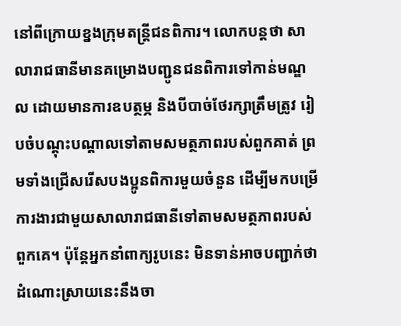នៅពីក្រោយខ្នងក្រុមតន្ត្រីជនពិការ។ លោកបន្តថា សាលារាជធានីមានគម្រោងបញ្ជូនជនពិការទៅកាន់មណ្ឌល ដោយមានការឧបត្ថម្ភ និងបីបាច់ថែរក្សាត្រឹមត្រូវ រៀបចំបណ្ដុះបណ្ដាលទៅតាមសមត្ថភាពរបស់ពួកគាត់ ព្រមទាំងជ្រើសរើសបងប្អូនពិការមួយចំនួន ដើម្បីមកបម្រើការងារជាមួយសាលារាជធានីទៅតាមសមត្ថភាពរបស់ពួកគេ។ ប៉ុន្តែអ្នកនាំពាក្យរូបនេះ មិនទាន់អាចបញ្ជាក់ថា ដំណោះស្រាយនេះនឹងចា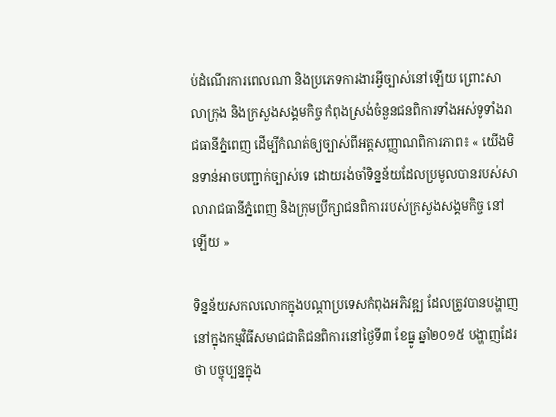ប់ដំណើរការពេលណា និងប្រភេទការងារអ្វីច្បាស់នៅឡើយ ព្រោះសាលាក្រុង និងក្រសួងសង្គមកិច្ច កំពុងស្រង់ចំនួនជនពិការទាំងអស់ទូទាំងរាជធានីភ្នំពេញ ដើម្បីកំណត់ឲ្យច្បាស់ពីអត្តសញ្ញាណពិការភាព៖ « យើងមិនទាន់អាចបញ្ជាក់ច្បាស់ទេ ដោយរង់ចាំទិន្នន័យដែលប្រមូលបានរបស់សាលារាជធានីភ្នំពេញ និងក្រុមប្រឹក្សាជនពិការរបស់ក្រសួងសង្គមកិច្ច នៅឡើយ »

ទិន្នន័យសកលលោកក្នុងបណ្ដាប្រទេសកំពុងអភិវឌ្ឍ ដែលត្រូវបានបង្ហាញនៅក្នុងកម្មវិធីសមាជជាតិជនពិការនៅថ្ងៃទី៣ ខែធ្នូ ឆ្នាំ២០១៥ បង្ហាញដែរថា បច្ចុប្បន្នក្នុង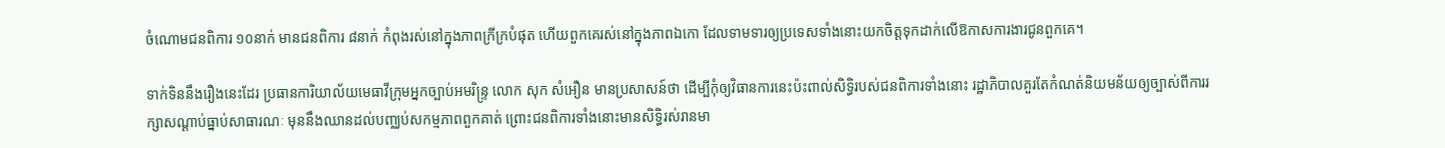ចំណោមជនពិការ ១០នាក់ មានជនពិការ ៨នាក់ កំពុងរស់នៅក្នុងភាពក្រីក្របំផុត ហើយពួកគេរស់នៅក្នុងភាពឯកោ ដែលទាមទារឲ្យប្រទេសទាំងនោះយកចិត្តទុកដាក់លើឱកាសការងារជូនពួកគេ។

ទាក់ទិននឹងរឿងនេះដែរ ប្រធានការិយាល័យមេធាវីក្រុមអ្នកច្បាប់អមរិន្ទ្រ លោក សុក សំអឿន មានប្រសាសន៍ថា ដើម្បីកុំឲ្យវិធានការនេះប៉ះពាល់សិទ្ធិរបស់ជនពិការទាំងនោះ រដ្ឋាភិបាលគួរតែកំណត់និយមន័យឲ្យច្បាស់ពីការរក្សាសណ្ដាប់ធ្នាប់សាធារណៈ មុននឹងឈានដល់បញ្ឈប់សកម្មភាពពួកគាត់ ព្រោះជនពិការទាំងនោះមានសិទ្ធិរស់រានមា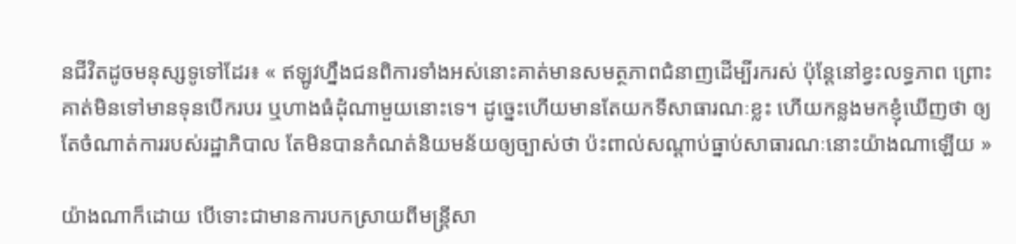នជីវិតដូចមនុស្សទូទៅដែរ៖ « ឥឡូវហ្នឹងជនពិការទាំងអស់នោះគាត់មានសមត្ថភាពជំនាញដើម្បីរករស់ ប៉ុន្តែនៅខ្វះលទ្ធភាព ព្រោះគាត់មិនទៅមានទុនបើករបរ ឬហាងធំដុំណាមួយនោះទេ។ ដូច្នេះហើយមានតែយកទីសាធារណៈខ្លះ ហើយកន្លងមកខ្ញុំឃើញថា ឲ្យតែចំណាត់ការរបស់រដ្ឋាភិបាល តែមិនបានកំណត់និយមន័យឲ្យច្បាស់ថា ប៉ះពាល់សណ្ដាប់ធ្នាប់សាធារណៈនោះយ៉ាងណាឡើយ »

យ៉ាងណាក៏ដោយ បើទោះជាមានការបកស្រាយពីមន្ត្រីសា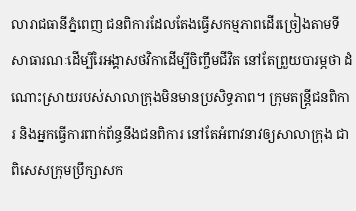លារាជធានីភ្នំពេញ ជនពិការដែលតែងធ្វើសកម្មភាពដើរច្រៀងតាមទីសាធារណៈដើម្បីរៃអង្គាសថវិកាដើម្បីចិញ្ចឹមជីវិត នៅតែព្រួយបារម្ភថា ដំណោះស្រាយរបស់សាលាក្រុងមិនមានប្រសិទ្ធភាព។ ក្រុមតន្ត្រីជនពិការ និងអ្នកធ្វើការពាក់ព័ន្ធនឹងជនពិការ នៅតែអំពាវនាវឲ្យសាលាក្រុង ជាពិសេសក្រុមប្រឹក្សាសក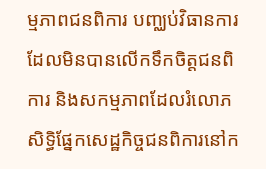ម្មភាពជនពិការ បញ្ឈប់វិធានការដែលមិនបានលើកទឹកចិត្តជនពិការ និងសកម្មភាពដែលរំលោភសិទ្ធិផ្នែកសេដ្ឋកិច្ចជនពិការនៅក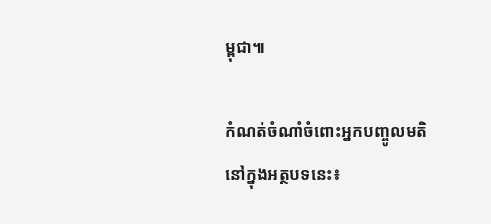ម្ពុជា៕

កំណត់ចំណាំចំពោះអ្នកបញ្ចូលមតិនៅក្នុងអត្ថបទនេះ៖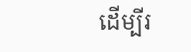ដើម្បីរ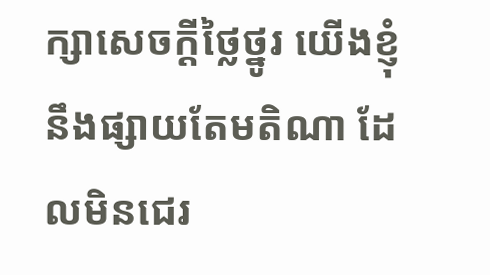ក្សាសេចក្ដីថ្លៃថ្នូរ យើងខ្ញុំនឹងផ្សាយតែមតិណា ដែលមិនជេរ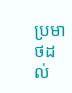ប្រមាថដល់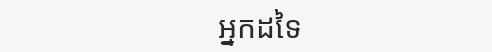អ្នកដទៃ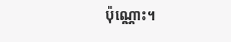ប៉ុណ្ណោះ។